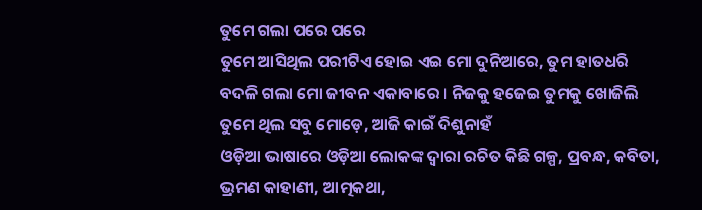ତୁମେ ଗଲା ପରେ ପରେ
ତୁମେ ଆସିଥିଲ ପରୀଟିଏ ହୋଇ ଏଇ ମୋ ଦୁନିଆରେ, ତୁମ ହାତଧରି ବଦଳି ଗଲା ମୋ ଜୀବନ ଏକାବାରେ । ନିଜକୁ ହଜେଇ ତୁମକୁ ଖୋଜିଲି ତୁମେ ଥିଲ ସବୁ ମୋଡ଼େ, ଆଜି କାଇଁ ଦିଶୁନାହଁ
ଓଡ଼ିଆ ଭାଷାରେ ଓଡ଼ିଆ ଲୋକଙ୍କ ଦ୍ୱାରା ରଚିତ କିଛି ଗଳ୍ପ, ପ୍ରବନ୍ଧ, କବିତା, ଭ୍ରମଣ କାହାଣୀ, ଆତ୍ମକଥା,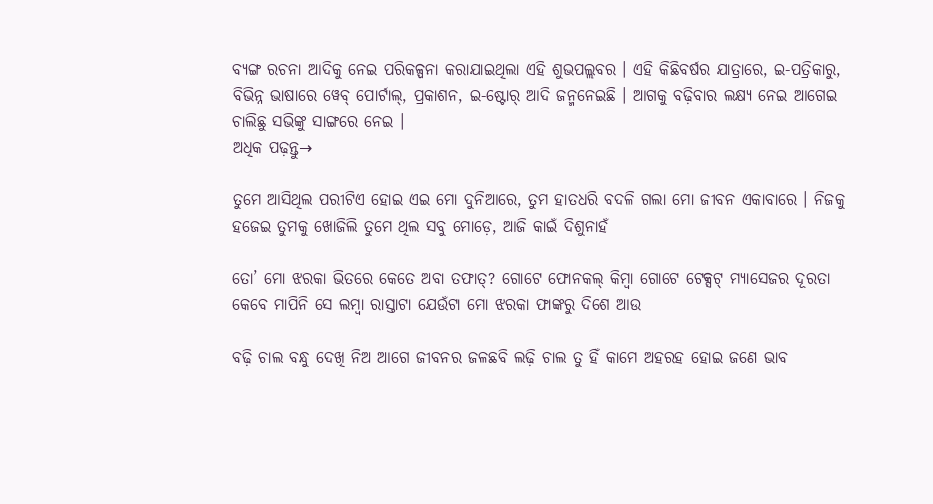ବ୍ୟଙ୍ଗ ରଚନା ଆଦିକୁ ନେଇ ପରିକଳ୍ପନା କରାଯାଇଥିଲା ଏହି ଶୁଭପଲ୍ଲବର । ଏହି କିଛିବର୍ଷର ଯାତ୍ରାରେ, ଇ-ପତ୍ରିକାରୁ, ବିଭିନ୍ନ ଭାଷାରେ ୱେବ୍ ପୋର୍ଟାଲ୍, ପ୍ରକାଶନ, ଇ-ଷ୍ଟୋର୍ ଆଦି ଜନ୍ମନେଇଛି । ଆଗକୁ ବଢ଼ିବାର ଲକ୍ଷ୍ୟ ନେଇ ଆଗେଇ ଚାଲିଛୁ ସଭିଙ୍କୁ ସାଙ୍ଗରେ ନେଇ ।
ଅଧିକ ପଢ଼ନ୍ତୁ→

ତୁମେ ଆସିଥିଲ ପରୀଟିଏ ହୋଇ ଏଇ ମୋ ଦୁନିଆରେ, ତୁମ ହାତଧରି ବଦଳି ଗଲା ମୋ ଜୀବନ ଏକାବାରେ । ନିଜକୁ ହଜେଇ ତୁମକୁ ଖୋଜିଲି ତୁମେ ଥିଲ ସବୁ ମୋଡ଼େ, ଆଜି କାଇଁ ଦିଶୁନାହଁ

ତୋ’ ମୋ ଝରକା ଭିତରେ କେତେ ଅବା ତଫାତ୍? ଗୋଟେ ଫୋନକଲ୍ କିମ୍ବା ଗୋଟେ ଟେକ୍ସଟ୍ ମ୍ୟାସେଜର ଦୂରତା କେବେ ମାପିନି ସେ ଲମ୍ବା ରାସ୍ତାଟା ଯେଉଁଟା ମୋ ଝରକା ଫାଙ୍କରୁ ଦିଶେ ଆଉ

ବଢ଼ି ଚାଲ ବନ୍ଧୁ ଦେଖି ନିଅ ଆଗେ ଜୀବନର ଜଳଛବି ଲଢ଼ି ଚାଲ ତୁ ହିଁ କାମେ ଅହରହ ହୋଇ ଜଣେ ଭାବ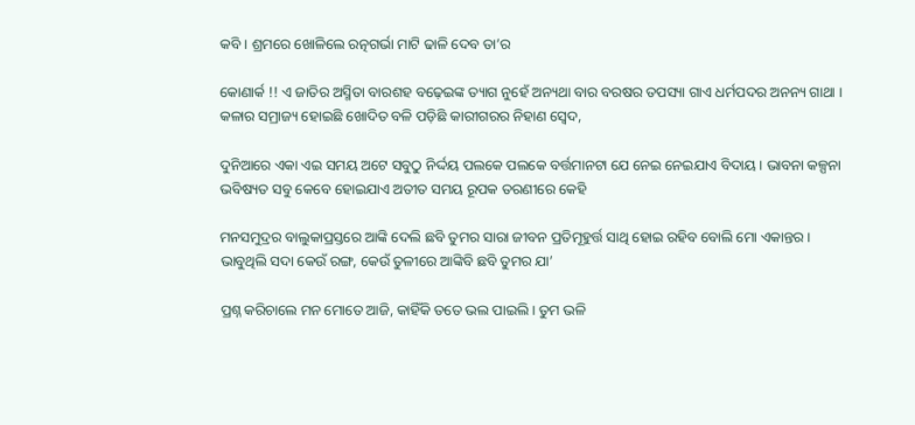କବି । ଶ୍ରମରେ ଖୋଳିଲେ ରତ୍ନଗର୍ଭା ମାଟି ଢାଳି ଦେବ ତା’ର

କୋଣାର୍କ !! ଏ ଜାତିର ଅସ୍ମିତା ବାରଶହ ବଢ଼େଇଙ୍କ ତ୍ୟାଗ ନୁହେଁ ଅନ୍ୟଥା ବାର ବରଷର ତପସ୍ୟା ଗାଏ ଧର୍ମପଦର ଅନନ୍ୟ ଗାଥା । କଳାର ସମ୍ରାଜ୍ୟ ହୋଇଛି ଖୋଦିତ ବଳି ପଡ଼ିଛି କାରୀଗରର ନିହାଣ ସ୍ୱେଦ,

ଦୁନିଆରେ ଏକା ଏଇ ସମୟ ଅଟେ ସବୁଠୁ ନିର୍ଦ୍ଦୟ ପଲକେ ପଲକେ ବର୍ତ୍ତମାନଟା ଯେ ନେଇ ନେଇଯାଏ ବିଦାୟ । ଭାବନା କଳ୍ପନା ଭବିଷ୍ୟତ ସବୁ କେବେ ହୋଇଯାଏ ଅତୀତ ସମୟ ରୂପକ ତରଣୀରେ କେହି

ମନସମୁଦ୍ରର ବାଲୁକାପ୍ରସ୍ତରେ ଆଙ୍କି ଦେଲି ଛବି ତୁମର ସାରା ଜୀବନ ପ୍ରତିମୂହୁର୍ତ୍ତ ସାଥି ହୋଇ ରହିବ ବୋଲି ମୋ ଏକାନ୍ତର । ଭାବୁଥିଲି ସଦା କେଉଁ ରଙ୍ଗ, କେଉଁ ତୁଳୀରେ ଆଙ୍କିବି ଛବି ତୁମର ଯା’

ପ୍ରଶ୍ନ କରିଚାଲେ ମନ ମୋତେ ଆଜି, କାହିଁକି ତତେ ଭଲ ପାଇଲି । ତୁମ ଭଳି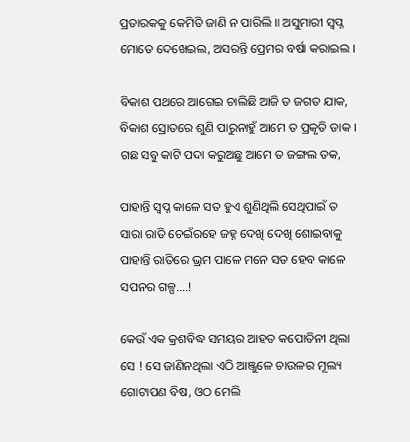ପ୍ରତାରକକୁ କେମିତି ଜାଣି ନ ପାରିଲି ॥ ଅସୁମାରୀ ସ୍ୱପ୍ନ ମୋତେ ଦେଖେଇଲ, ଅସରନ୍ତି ପ୍ରେମର ବର୍ଷା କରାଇଲ ।

ବିକାଶ ପଥରେ ଆଗେଇ ଚାଲିଛି ଆଜି ତ ଜଗତ ଯାକ, ବିକାଶ ସ୍ରୋତରେ ଶୁଣି ପାରୁନାହୁଁ ଆମେ ତ ପ୍ରକୃତି ଡାକ । ଗଛ ସବୁ କାଟି ପଦା କରୁଅଛୁ ଆମେ ତ ଜଙ୍ଗଲ ତକ,

ପାହାନ୍ତି ସ୍ୱପ୍ନ କାଳେ ସତ ହୁଏ ଶୁଣିଥିଲି ସେଥିପାଇଁ ତ ସାରା ରାତି ଚେଇଁରହେ ଜହ୍ନ ଦେଖି ଦେଖି ଶୋଇବାକୁ ପାହାନ୍ତି ରାତିରେ ଭ୍ରମ ପାଳେ ମନେ ସତ ହେବ କାଳେ ସପନର ଗଳ୍ପ….!

କେଉଁ ଏକ କ୍ରଶବିଦ୍ଧ ସମୟର ଆହତ କପୋତିନୀ ଥିଲା ସେ ! ସେ ଜାଣିନଥିଲା ଏଠି ଆଞ୍ଜୁଳେ ଚାଉଳର ମୂଲ୍ୟ ଗୋଟାପଣ ବିଷ, ଓଠ ମେଲି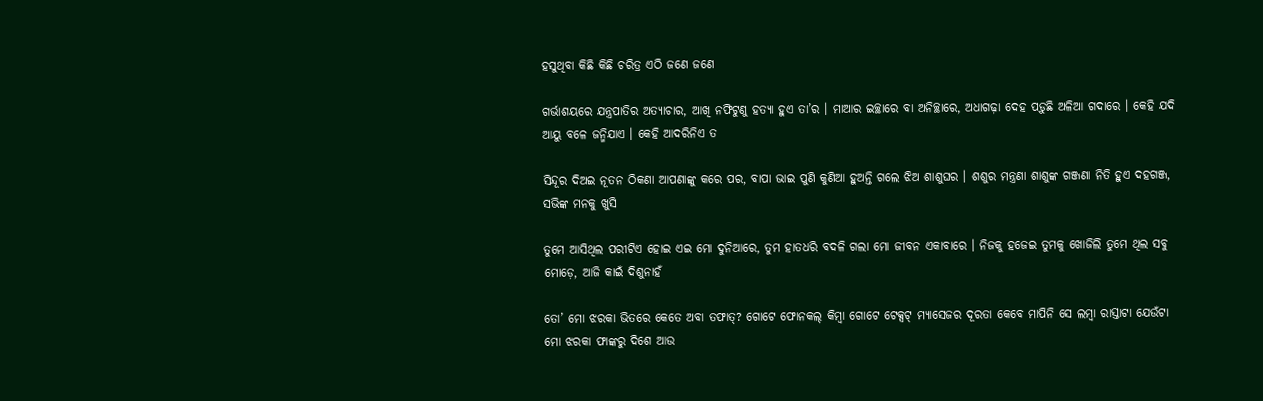ହସୁଥିବା କିଛି କିଛି ଚରିତ୍ର ଏଠି ଜଣେ ଜଣେ

ଗର୍ଭାଶୟରେ ଯନ୍ତ୍ରପାତିର ଅତ୍ୟାଚାର, ଆଖି ନଫିଟୁଣୁ ହତ୍ୟା ହୁଏ ତା’ର । ମାଆର ଇଚ୍ଛାରେ ବା ଅନିଚ୍ଛାରେ, ଅଧାଗଢ଼ା ଦେହ ପଡ଼ୁଛି ଅଳିଆ ଗଦାରେ । କେହି ଯଦି ଆୟୁ ବଳେ ଜନ୍ମିଯାଏ । କେହି ଆଦରିନିଏ ତ

ସିନ୍ଦୂର ଦିଅଇ ନୂତନ ଠିକଣା ଆପଣାଙ୍କୁ କରେ ପର, ବାପା ଭାଇ ପୁଣି କୁଣିଆ ହୁଅନ୍ତି ଗଲେ ଝିଅ ଶାଶୁଘର । ଶଶୁର ମନ୍ତ୍ରଣା ଶାଶୁଙ୍କ ଗଞ୍ଜଣା ନିତି ହୁଏ ଦହଗଞ୍ଜ, ସଭିଙ୍କ ମନକୁ ଖୁସି

ତୁମେ ଆସିଥିଲ ପରୀଟିଏ ହୋଇ ଏଇ ମୋ ଦୁନିଆରେ, ତୁମ ହାତଧରି ବଦଳି ଗଲା ମୋ ଜୀବନ ଏକାବାରେ । ନିଜକୁ ହଜେଇ ତୁମକୁ ଖୋଜିଲି ତୁମେ ଥିଲ ସବୁ ମୋଡ଼େ, ଆଜି କାଇଁ ଦିଶୁନାହଁ

ତୋ’ ମୋ ଝରକା ଭିତରେ କେତେ ଅବା ତଫାତ୍? ଗୋଟେ ଫୋନକଲ୍ କିମ୍ବା ଗୋଟେ ଟେକ୍ସଟ୍ ମ୍ୟାସେଜର ଦୂରତା କେବେ ମାପିନି ସେ ଲମ୍ବା ରାସ୍ତାଟା ଯେଉଁଟା ମୋ ଝରକା ଫାଙ୍କରୁ ଦିଶେ ଆଉ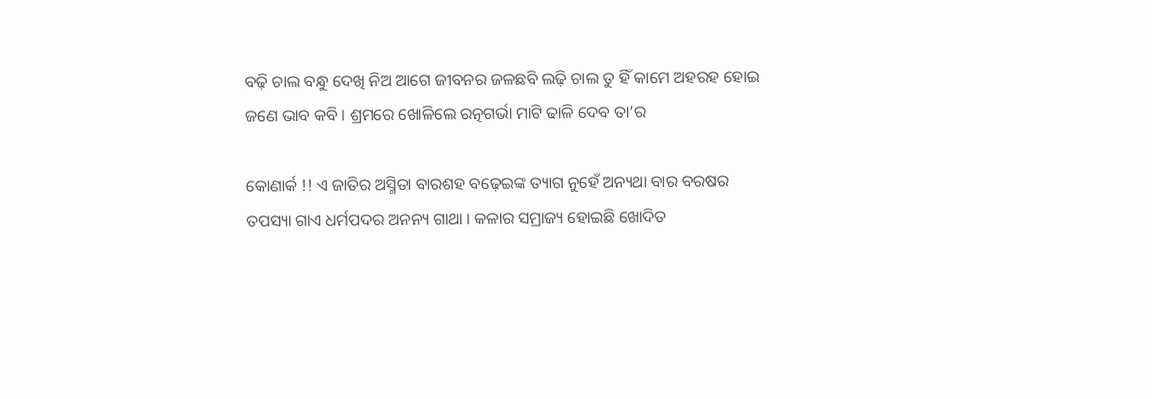ବଢ଼ି ଚାଲ ବନ୍ଧୁ ଦେଖି ନିଅ ଆଗେ ଜୀବନର ଜଳଛବି ଲଢ଼ି ଚାଲ ତୁ ହିଁ କାମେ ଅହରହ ହୋଇ ଜଣେ ଭାବ କବି । ଶ୍ରମରେ ଖୋଳିଲେ ରତ୍ନଗର୍ଭା ମାଟି ଢାଳି ଦେବ ତା’ର

କୋଣାର୍କ !! ଏ ଜାତିର ଅସ୍ମିତା ବାରଶହ ବଢ଼େଇଙ୍କ ତ୍ୟାଗ ନୁହେଁ ଅନ୍ୟଥା ବାର ବରଷର ତପସ୍ୟା ଗାଏ ଧର୍ମପଦର ଅନନ୍ୟ ଗାଥା । କଳାର ସମ୍ରାଜ୍ୟ ହୋଇଛି ଖୋଦିତ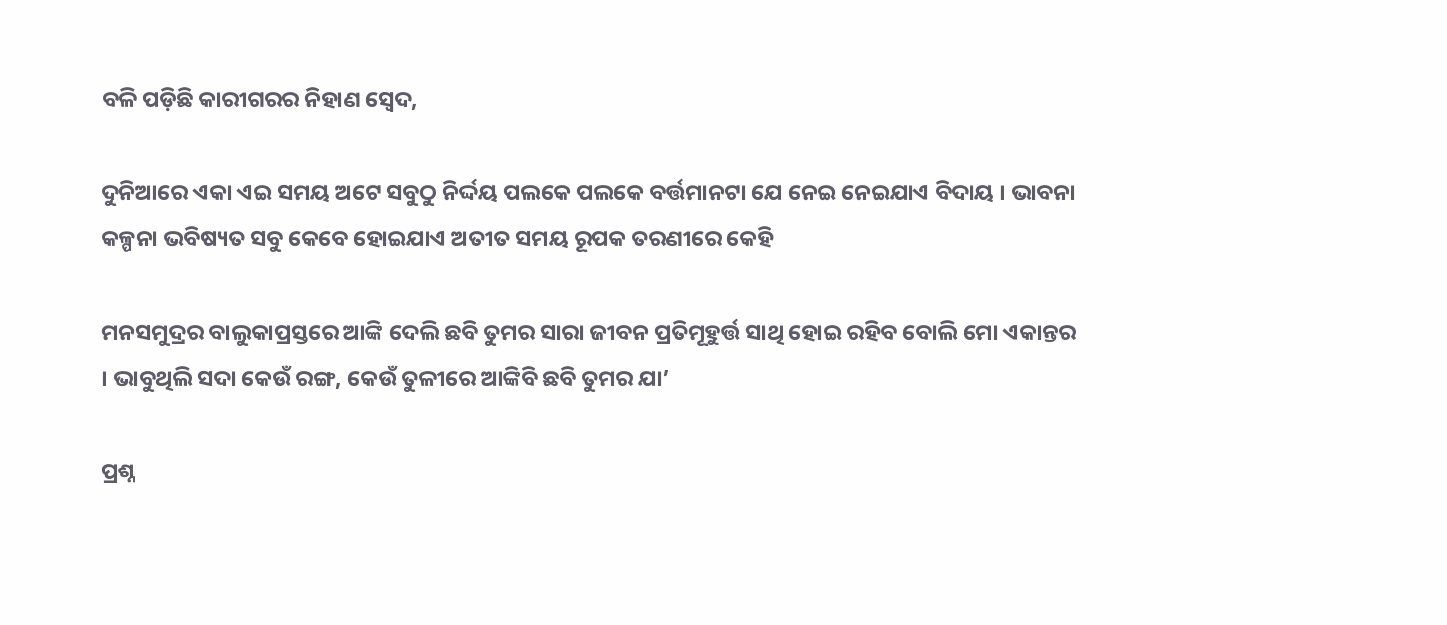ବଳି ପଡ଼ିଛି କାରୀଗରର ନିହାଣ ସ୍ୱେଦ,

ଦୁନିଆରେ ଏକା ଏଇ ସମୟ ଅଟେ ସବୁଠୁ ନିର୍ଦ୍ଦୟ ପଲକେ ପଲକେ ବର୍ତ୍ତମାନଟା ଯେ ନେଇ ନେଇଯାଏ ବିଦାୟ । ଭାବନା କଳ୍ପନା ଭବିଷ୍ୟତ ସବୁ କେବେ ହୋଇଯାଏ ଅତୀତ ସମୟ ରୂପକ ତରଣୀରେ କେହି

ମନସମୁଦ୍ରର ବାଲୁକାପ୍ରସ୍ତରେ ଆଙ୍କି ଦେଲି ଛବି ତୁମର ସାରା ଜୀବନ ପ୍ରତିମୂହୁର୍ତ୍ତ ସାଥି ହୋଇ ରହିବ ବୋଲି ମୋ ଏକାନ୍ତର । ଭାବୁଥିଲି ସଦା କେଉଁ ରଙ୍ଗ, କେଉଁ ତୁଳୀରେ ଆଙ୍କିବି ଛବି ତୁମର ଯା’

ପ୍ରଶ୍ନ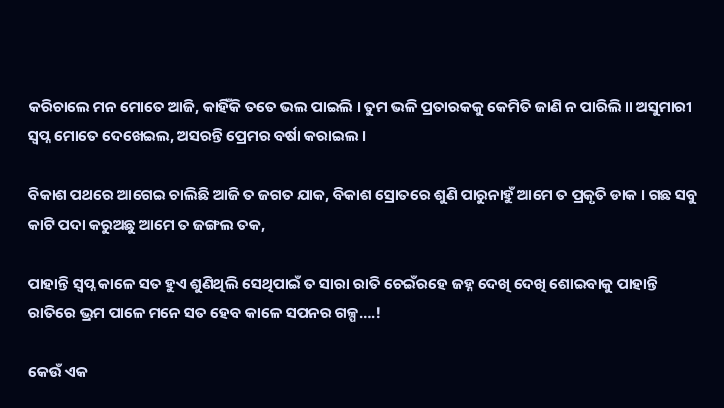କରିଚାଲେ ମନ ମୋତେ ଆଜି, କାହିଁକି ତତେ ଭଲ ପାଇଲି । ତୁମ ଭଳି ପ୍ରତାରକକୁ କେମିତି ଜାଣି ନ ପାରିଲି ॥ ଅସୁମାରୀ ସ୍ୱପ୍ନ ମୋତେ ଦେଖେଇଲ, ଅସରନ୍ତି ପ୍ରେମର ବର୍ଷା କରାଇଲ ।

ବିକାଶ ପଥରେ ଆଗେଇ ଚାଲିଛି ଆଜି ତ ଜଗତ ଯାକ, ବିକାଶ ସ୍ରୋତରେ ଶୁଣି ପାରୁନାହୁଁ ଆମେ ତ ପ୍ରକୃତି ଡାକ । ଗଛ ସବୁ କାଟି ପଦା କରୁଅଛୁ ଆମେ ତ ଜଙ୍ଗଲ ତକ,

ପାହାନ୍ତି ସ୍ୱପ୍ନ କାଳେ ସତ ହୁଏ ଶୁଣିଥିଲି ସେଥିପାଇଁ ତ ସାରା ରାତି ଚେଇଁରହେ ଜହ୍ନ ଦେଖି ଦେଖି ଶୋଇବାକୁ ପାହାନ୍ତି ରାତିରେ ଭ୍ରମ ପାଳେ ମନେ ସତ ହେବ କାଳେ ସପନର ଗଳ୍ପ….!

କେଉଁ ଏକ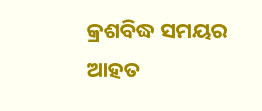କ୍ରଶବିଦ୍ଧ ସମୟର ଆହତ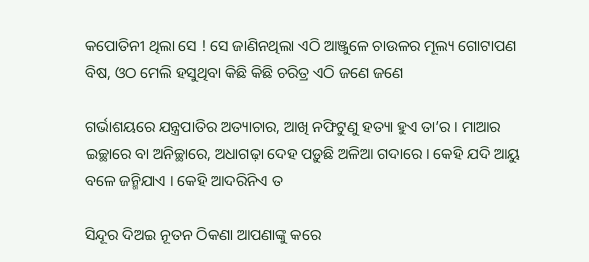କପୋତିନୀ ଥିଲା ସେ ! ସେ ଜାଣିନଥିଲା ଏଠି ଆଞ୍ଜୁଳେ ଚାଉଳର ମୂଲ୍ୟ ଗୋଟାପଣ ବିଷ, ଓଠ ମେଲି ହସୁଥିବା କିଛି କିଛି ଚରିତ୍ର ଏଠି ଜଣେ ଜଣେ

ଗର୍ଭାଶୟରେ ଯନ୍ତ୍ରପାତିର ଅତ୍ୟାଚାର, ଆଖି ନଫିଟୁଣୁ ହତ୍ୟା ହୁଏ ତା’ର । ମାଆର ଇଚ୍ଛାରେ ବା ଅନିଚ୍ଛାରେ, ଅଧାଗଢ଼ା ଦେହ ପଡ଼ୁଛି ଅଳିଆ ଗଦାରେ । କେହି ଯଦି ଆୟୁ ବଳେ ଜନ୍ମିଯାଏ । କେହି ଆଦରିନିଏ ତ

ସିନ୍ଦୂର ଦିଅଇ ନୂତନ ଠିକଣା ଆପଣାଙ୍କୁ କରେ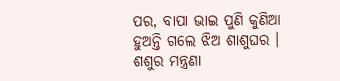ପର, ବାପା ଭାଇ ପୁଣି କୁଣିଆ ହୁଅନ୍ତି ଗଲେ ଝିଅ ଶାଶୁଘର । ଶଶୁର ମନ୍ତ୍ରଣା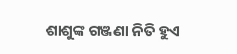ଶାଶୁଙ୍କ ଗଞ୍ଜଣା ନିତି ହୁଏ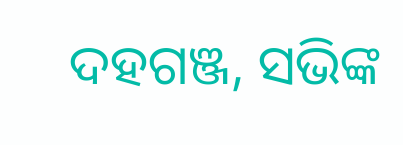ଦହଗଞ୍ଜ, ସଭିଙ୍କ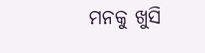ମନକୁ ଖୁସି